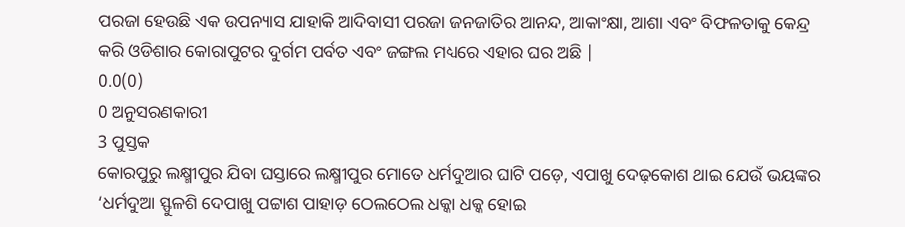ପରଜା ହେଉଛି ଏକ ଉପନ୍ୟାସ ଯାହାକି ଆଦିବାସୀ ପରଜା ଜନଜାତିର ଆନନ୍ଦ, ଆକାଂକ୍ଷା, ଆଶା ଏବଂ ବିଫଳତାକୁ କେନ୍ଦ୍ର କରି ଓଡିଶାର କୋରାପୁଟର ଦୁର୍ଗମ ପର୍ବତ ଏବଂ ଜଙ୍ଗଲ ମଧ୍ୟରେ ଏହାର ଘର ଅଛି |
0.0(0)
0 ଅନୁସରଣକାରୀ
3 ପୁସ୍ତକ
କୋରପୁରୁ ଲକ୍ଷ୍ମୀପୁର ଯିବା ଘସ୍ତାରେ ଲକ୍ଷ୍ମୀପୁର ମୋତେ ଧର୍ମଦୁଆର ଘାଟି ପଡ଼େ, ଏପାଖୁ ଦେଢ଼କୋଶ ଥାଇ ଯେଉଁ ଭୟଙ୍କର ‘ଧର୍ମଦୁଆ ସ୍ଫୁଳଶି ଦେପାଖୁ ପଟ୍ଟାଶ ପାହାଡ଼ ଠେଲଠେଲ ଧକ୍କା ଧକ୍କ ହୋଇ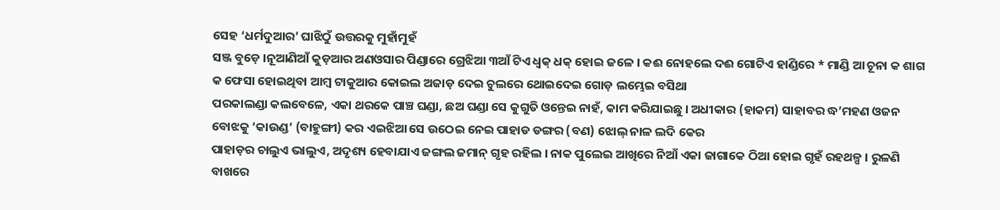ସେହ ‘ଧର୍ମଦୁଆର’ ଘାଝିଠୁଁ ଉତ୍ତରକୁ ମୁହାଁମୁହଁ
ସଞ୍ଜ ବୁଡ଼େ ।ନୂଆଣିଆଁ କୁଡ଼ଆର ଅଣଓସାର ପିଣ୍ଡାରେ ଗ୍ରେଝିଆ ୩ଆଁ ଟିଏ ଧ୍ବକ୍ ଧକ୍ ହୋଇ ଜଳେ । କଈ ନୋହଲେ ଦଈ ଗୋଟିଏ ହାଣ୍ଡିରେ * ମାଣ୍ଡି ଆ ଚୂନା କ ଶାଗ କ ଫେସା ହୋଇଥିବା ଆମ୍ବ ଟାକୁଆର କୋଇଲ ଅଜାଡ଼ ଦେଇ ଚୁଲରେ ଥୋଇଦେଇ ଗୋଡ଼ ଲମ୍ଭେଇ ବସିଥା
ପରକାଲଣ୍ଡା କଲବେଳେ, ଏକା ଥରକେ ପାଞ୍ଚ ଘଣ୍ଡା, ଛଅ ଘଣ୍ଡା ସେ କୁଗୁତି ଓନ୍ତେଇ ନାହଁ, କାମ କରିଯାଇଛୁ । ଅଧୀକାର (ହାକମ) ସାହାବର ଦ୍ଧ’ମହଣ ଓଜନ ବୋଝକୁ ‘କାଉଣ୍ଡ’ (ବାହୁଙ୍ଗୀ) କର ଏଇଝିଆ ସେ ଉଠେଇ ନେଇ ପାହାଡ ଡଙ୍ଗର (ବଣ) ଝୋଲ୍ ନାଳ ଲଦି କେର
ପାହାଡ଼ର ଚାଲୁଏ ଭାଲୁଏ, ଅଦୃଶ୍ୟ ହେବାଯାଏ ଜଙ୍ଗଲ ଜମାନ୍ ଗୃହ ରହିଲ । ନାକ ପୁଲେଇ ଆଖିରେ ନିଆଁ ଏକା ଜାଗାକେ ଠିଆ ହୋଇ ଗୃହଁ ରହଥଳ୍ପ । ରୁଳଣି ବାଖରେ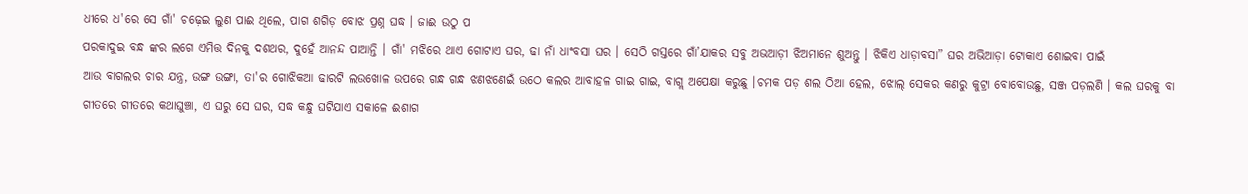ଧୀରେ ଧ'ରେ ସେ ଗାଁ' ଚଢ଼େଇ ଲୁଣ ପାଈ ଥିଲେ, ପାଗ ଶଗିଡ଼ ବୋଝ ପ୍ରଶ୍ନ ଘଦ୍ଧ । ଜାଈ ଉଠୁ ପ
ପରକାଦୁଇ ବନ୍ଧ ଙ୍କର ଲଗେ ଏମିତ୍ତ ଦିନକୁ ଦଶଥର, ଦୁହେଁ ଆନନ୍ଦ ପାଆନ୍ତି । ଗାଁ' ମଝିରେ ଥାଏ ଗୋଟାଏ ଘର, ଢା ନାଁ ଧାଂବସା ଘର । ସେଠି ଗସ୍ତରେ ଗାଁ’ଯାକର ସବୁ ଅଭଆଡ଼ୀ ଝିଅମାନେ ଶୁଅନ୍ତୁ । ଝିକିଏ ଧାଡ଼ାବସା” ଘର ଅଭିଆଡ଼ା ଟୋକାଏ ଶୋଇବା ପାଇଁ
ଆଉ ବାଗଲର ଚାର ଯନ୍ତ୍ର, ଉଙ୍ଗ ଉଙ୍ଗା, ତା'ର ଗୋଝିକଆ ଢାରଟି ଲଉଖୋଳ ଉପରେ ଗନ୍ଧ ଗନ୍ଧ ଝଣଝଣେଇଁ ଉଠେ କଲର ଆବାହଳ ଗାଇ ଗାଇ, ବାଗ୍ଲ ଅପେକ୍ଷା କରୁଛୁ ।ଚମକ ପଡ଼ ଶଲ ଠିଆ ହେଲ, ଝୋଲ୍ ସେକର କଣରୁ କୁଟ୍ରା ବୋବୋଉଛୁ, ସଞ୍ଜ ପଡ଼ଲଣି । କଲ ଘରକୁ ବା
ଗୀତରେ ଗୀତରେ କଥାଘୁଞ୍ଚା, ଏ ଘରୁ ସେ ଘର, ସଦ୍ଧ କନ୍ଧୁ ଘଟିଯାଏ ସକାଳେ ଈଶାଗ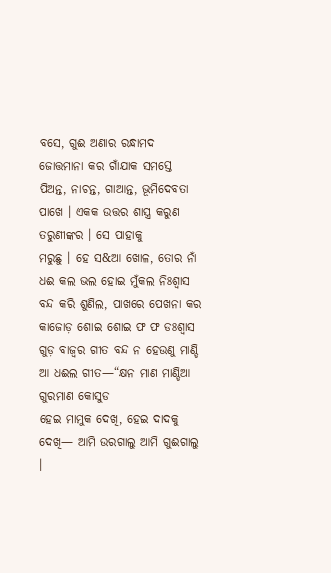ବସେ, ଗୁଈ ଅଣାର ରନ୍ଧାମଦ ଜୋତ୍ତମାନା କର ଗାଁଯାକ ସମସ୍ତେ ପିଅନ୍ତ, ନାଚନ୍ତ, ଗାଆନ୍ତ, ଭୂମିଦେବତା ପାଖେ । ଏକକ ଉତ୍ତର ଶାସ୍ତ୍ର କରୁଣ ତରୁଣୀଙ୍କର । ସେ ପାହାକୁ
ମରୁଛୁ । ହେ ସ&ଆ ଖୋଳ, ତୋର ନାଁ ଧଈ କଲ ଭଲ ହୋଇ ମୁଁକଲ ନିଃଶ୍ବାସ ବନ୍ଦ କରି ଶୁଣିଲ, ପାଖରେ ପେଖନା କର କାଜୋଡ଼ ଶୋଇ ଶୋଇ ଫ ଫ ଡଃଶ୍ଵାସ ଗୁଡ଼ ବାଜ୍ୱର ଗୀତ ବନ୍ଦ ନ ହେଉଣୁ ମାଣ୍ଡି ଆ ଧଈଲ ଗୀତ—“କ୍ଷନ ମାଣ ମାଣ୍ଡିଆ ଗୁରମାଣ କୋସୁଡ
ହେଇ ମାମୁକ ଦେଖି, ହେଇ ଦାଦକୁ ଦେଖି— ଆମି ଉରଗାଲୁ ଆମି ଗୁଈଗାଲୁ ।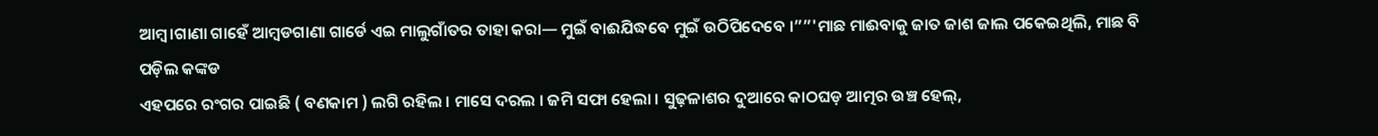ଆମ୍ବ।ଗାଣା ଗାହେଁ ଆମ୍ବଡଗାଣା ଗାର୍ଡେ ଏଇ ମାଲୁଗାଁତର ତାହା କରା— ମୁଇଁ ବାଈଯିଦ୍ଧବେ ମୁଇଁ ଉଠିପିଦେବେ ।””'ମାଛ ମାଈବାକୁ ଜାତ ଜାଶ ଜାଲ ପକେଇଥିଲି, ମାଛ ବି ପଡ଼ିଲ କଙ୍କଡ
ଏହପରେ ରଂଗର ପାଇଛି ( ବଣକାମ ) ଲଗି ରହିଲ । ମାସେ ଦରଲ । ଜମି ସଫା ହେଲା । ସୁଢ଼ଳାଶର ଦୁଆରେ କାଠଘଡ଼ ଆତ୍ମର ଉଞ୍ଚ ହେଲ୍,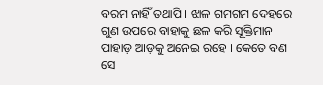ବରମ ନାହିଁ ତଥାପି । ଝାଳ ଗମଗମ ଦେହରେ ଗୁଣ ଉପରେ ବାହାକୁ ଛଳ କରି ସୂକ୍ତିମାନ ପାହାଡ଼ ଆଡ଼କୁ ଅନେଇ ରହେ । କେତେ ବଣ
ସେ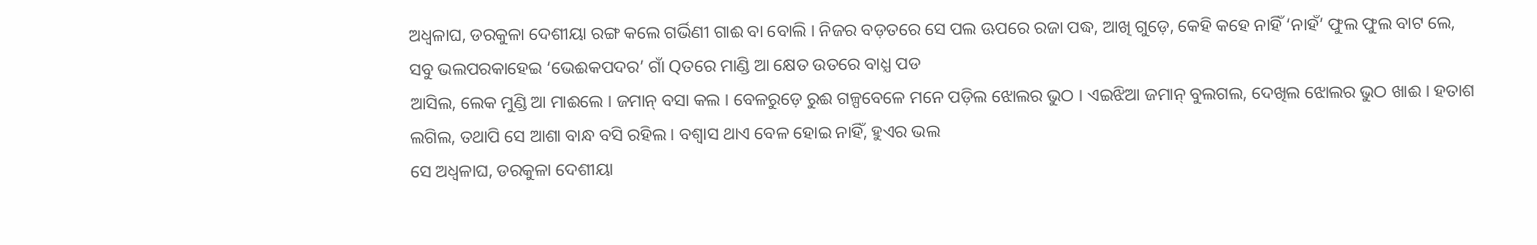ଅଧ୍ବଳାଘ, ଡରକୁଳା ଦେଶୀୟା ରଙ୍ଗ କଲେ ଗର୍ଭିଣୀ ଗାଈ ବା ବୋଲି । ନିଜର ବଡ଼ତରେ ସେ ପଲ ଊପରେ ରଜା ପଦ୍ଧ, ଆଖି ଗୁଡ଼େ, କେହି କହେ ନାହିଁ ‘ନାହଁ’ ଫୁଲ ଫୁଲ ବାଟ ଲେ, ସବୁ ଭଲପରକାହେଇ ‘ଭେଈକପଦର’ ଗାଁ Qତରେ ମାଣ୍ଡି ଆ କ୍ଷେତ ଉତରେ ବାଧ୍ଯ ପଡ
ଆସିଲ, ଲେକ ମୁଣ୍ଡି ଆ ମାଈଲେ । ଜମାନ୍ ବସା କଲ । ବେଳରୁଡ଼େ ରୁଈ ଗଳ୍ପବେଳେ ମନେ ପଡ଼ିଲ ଝୋଲର ଭୁଠ । ଏଇଝିଆ ଜମାନ୍ ବୁଲଗଲ, ଦେଖିଲ ଝୋଲର ଭୁଠ ଖାଈ । ହତାଶ ଲଗିଲ, ତଥାପି ସେ ଆଶା ବାନ୍ଧ ବସି ରହିଲ । ବଶ୍ଵାସ ଥାଏ ବେଳ ହୋଇ ନାହିଁ, ହୁଏର ଭଲ
ସେ ଅଧ୍ବଳାଘ, ଡରକୁଳା ଦେଶୀୟା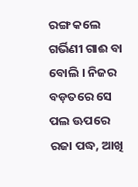ରଙ୍ଗ କଲେ ଗର୍ଭିଣୀ ଗାଈ ବା ବୋଲି । ନିଜର ବଡ଼ତରେ ସେ ପଲ ଊପରେ ରଜା ପଦ୍ଧ, ଆଖି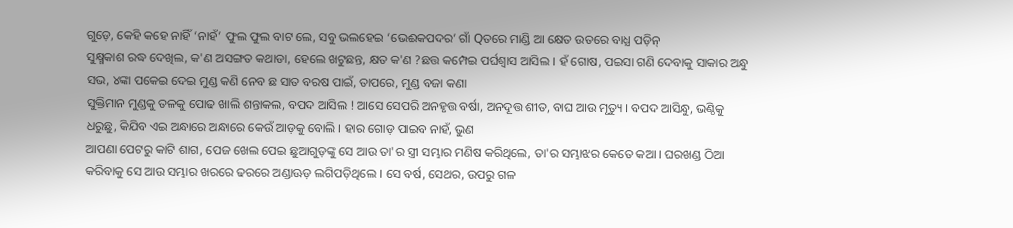ଗୁଡ଼େ, କେହି କହେ ନାହିଁ ‘ନାହଁ’ ଫୁଲ ଫୁଲ ବାଟ ଲେ, ସବୁ ଭଲହେଇ ‘ଭେଈକପଦର’ ଗାଁ Qତରେ ମାଣ୍ଡି ଆ କ୍ଷେତ ଉତରେ ବାଧ୍ଯ ପଡ଼ିନ୍
ସୁକ୍ଷ୍ମକାଶ ରଦ୍ଧ ଦେଖିଲ, କ'ଣ ଅସଙ୍ଗତ କଥାଡା, ହେଲେ ଖଟୁଛନ୍ତ, କ୍ଷତ କ'ଣ ?ଛତ୍ତ କମ୍ପେଇ ପର୍ଘଶ୍ବାସ ଆସିଲ । ହଁ ଗୋଷ, ପଇସା ଗଣି ଦେବାକୁ ସାକାର ଅନ୍ଧୁ ସଭ, ୪ଙ୍କା ପକେଇ ଦେଇ ମୁଣ୍ଡ କଣି ନେବ ଛ ସାତ ବରଷ ପାଇଁ, ତାପରେ, ମୁଣ୍ଡ ବଜା କଣା
ସୁକ୍ତିମାନ ମୁଣ୍ଡକୁ ତଳକୁ ପୋଢ ଖାଲି ଶନ୍ତାକଲ, ବପଦ ଆସିଲ ! ଆସେ ସେପରି ଅନହୃତ୍ତ ବର୍ଷା, ଅନଦୂତ୍ତ ଶୀତ, ବାଘ ଆଉ ମୃତ୍ୟୁ । ବପଦ ଆସିନ୍ଧୁ, ଭଣ୍ଠିକୁ ଧରୁଛୁ, କିଯିବ ଏଇ ଅନ୍ଧାରେ ଅନ୍ଧାରେ କେଉଁ ଆଡ଼କୁ ବୋଲି । ହାର ଗୋଡ଼ ପାଇବ ନାହଁ, ଭୁଣ
ଆପଣା ପେଟରୁ କାଟି ଶାଗ, ପେଜ ଖେଲ ପେଇ ଛୁଆଗୁଡ଼ଙ୍କୁ ସେ ଆଉ ତା'ର ସ୍ତ୍ରୀ ସମ୍ଭାର ମଣିଷ କରିଥିଲେ, ତା'ର ସମ୍ଭାଝର କେତେ କଆ । ଘରଖଣ୍ଡ ଠିଆ କରିବାକୁ ସେ ଆଉ ସମ୍ଭାର ଖରରେ ଢରରେ ଅଣ୍ଡାଊଡ଼ ଲଗିପଡ଼ିଥିଲେ । ସେ ବର୍ଷ, ସେଥର, ଉପରୁ ଗଳ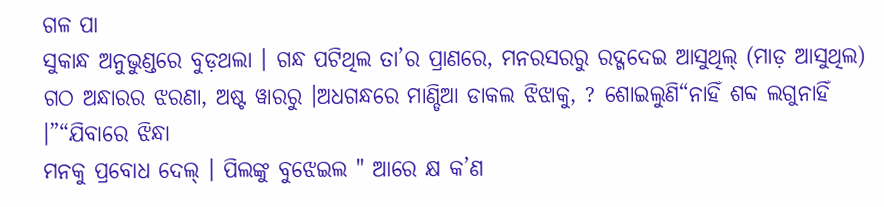ଗଳ ପା
ସୁକାନ୍ଧ ଅନୁଭୁଣ୍ଡରେ ବୁଡ଼ଥଲା । ଗନ୍ଧ ପଟିଥିଲ ତା’ର ପ୍ରାଣରେ, ମନରସରରୁ ରଦ୍ଗଦେଇ ଆସୁଥିଲ୍ (ମାଡ଼ ଆସୁଥିଲ) ଗଠ ଅନ୍ଧାରର ଝରଣା, ଅଷ୍ଟ ୱାରରୁ ।ଅଧଗନ୍ଧରେ ମାଣ୍ଡିଆ ଡାକଲ ଝିଝାକୁ, ? ଶୋଇଲୁଣି“ନାହିଁ ଶବ୍ଦ ଲଗୁନାହିଁ ।”“ଯିବାରେ ଝିନ୍ଧା
ମନକୁ ପ୍ରବୋଧ ଦେଲ୍ । ପିଲଙ୍କୁ ବୁଝେଇଲ " ଆରେ କ୍ଷ କ’ଣ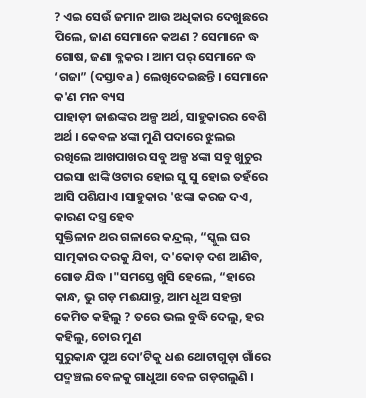? ଏଇ ସେଉଁ ଜମାନ ଆଉ ଅଧିକାର ଦେଖୁଛରେ ପିଲେ, ଜାଣ ସେମାନେ କଅଣ ? ସେମାନେ ଦ୍ଧ ଗୋଷ, ଜଣା ବ୍ଳକର । ଆମ ପର୍ ସେମାନେ ଦ୍ଧ ‘ଗଜା” (ଦସ୍ତାବa ) ଲେଖିଦେଇଛନ୍ତି । ସେମାନେ କ'ଣ ମନ ବ୍ୟସ
ପାହାଡ଼ୀ ଜାଈଙ୍କର ଅଳ୍ପ ଅର୍ଥ, ସାହୁକାରର ବେଶି ଅର୍ଥ । କେବଳ ୪ଙ୍କା ମୁଣି ପଦାରେ ଝୁଲଇ ରଖିଲେ ଆଖପାଖର ସବୁ ଅଳ୍ପ ୪ଙ୍କା ସବୁ ଖୁଚୁର ପଇସା ଝାଙ୍କି ଓଟାର ହୋଇ ସୁ ସୁ ହୋଇ ତହଁରେ ଆସି ପଶିଯାଏ ।ସାହୁକାର 'ଝଙ୍କା କରଜ ଦଏ, କାରଣ ଦସ୍ତ୍ର ହେବ
ସୁକ୍ତିଳାନ ଥର ଗଳାରେ କନ୍ଦ୍ରଲ୍, “ସ୍କୁଲ ଘର ସାତ୍ମକାର ଦରକୁ ଯିବା, ଦ'କୋଡ଼ ଦଶ ଆଣିବ, ଗୋଡ ଯିଦ୍ଧ ।"ସମସ୍ତେ ଖୁସି ହେଲେ, “ହାରେ କାନ୍ଧ, ଭୁ ଗଡ଼ ମଈଯାନ୍ତୁ, ଆମ ଧୂଅ ସହନ୍ତା କେମିତ କହିଲୁ ? ତରେ ଭଲ ବୁଦ୍ଧି ଦେଲୁ, ହର କହିଲୁ, ଚୋର ମୁଣ
ସୁରୁକାନ୍ଧ ପୁଅ ଦୋ’ଟିକୁ ଧଈ ଥୋଟାଗୁଡ଼ା ଗାଁରେ ପଦ୍ମଞ୍ଚଲ ବେଳକୁ ଗାଧୁଆ ବେଳ ଗଡ଼ଗଲୁଣି ।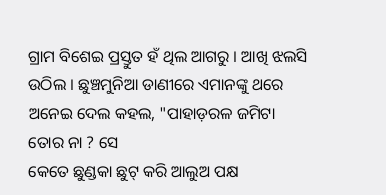ଗ୍ରାମ ବିଶେଇ ପ୍ରସ୍ତୁତ ହଁ ଥିଲ ଆଗରୁ । ଆଖି ଝଲସି ଉଠିଲ । ଛୁଞ୍ଚମୁନିଆ ଡାଣୀରେ ଏମାନଙ୍କୁ ଥରେ ଅନେଇ ଦେଲ କହଲ, "ପାହାଡ଼ରଳ ଜମିଟା ତୋର ନା ? ସେ
କେତେ ଛୁଣ୍ଡକା ଛୁଟ୍ କରି ଆଲୁଅ ପକ୍ଷ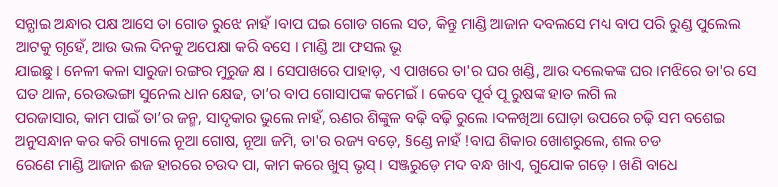ସନ୍ଯାଇ ଅନ୍ଧାର ପକ୍ଷ ଆସେ ତା ଗୋଡ ରୁଝେ ନାହଁ ।ବାପ ଘଇ ଗୋଡ ଗଲେ ସତ, କିନ୍ତୁ ମାଣ୍ଡି ଆଜାନ ଦବଲସେ ମଧ୍ୟ ବାପ ପରି ରୁଣ୍ଡ ପୁଲେଲ ଆଟକୁ ଗୃହେଁ, ଆଉ ଭଲ ଦିନକୁ ଅପେକ୍ଷା କରି ବସେ । ମାଣ୍ଡି ଆ ଫସଲ ଭୂ
ଯାଇଛୁ । ନେଳୀ କଳା ସାରୁଜା ରଙ୍ଗର ମୁରୁଜ କ୍ଷ । ସେପାଖରେ ପାହାଡ଼, ଏ ପାଖରେ ତା'ର ଘର ଖଣ୍ଡି, ଆଉ ଦଲେକଙ୍କ ଘର ।ମଝିରେ ତା'ର ସେ ଘତ ଥାଳ, ରେଉଭଙ୍ଗା ସୁନେଲ ଧାନ କ୍ଷେଢ, ତା’ର ବାପ ଗୋସାପଙ୍କ କମେଇଁ । କେବେ ପୂର୍ବ ପୂ ରୁଷଙ୍କ ହାତ ଲଗି ଲ
ପରଜାସାର, କାମ ପାଇଁ ତା’ର ଜନ୍ମ, ସାଦୃକାର ଭୁଲେ ନାହଁ, ଋଣର ଶିଙ୍କୁଳ ବଢ଼ି ବଢ଼ି ରୁଲେ ।ଦଳଖିଆ ଘୋଡ଼ା ଉପରେ ଚଢ଼ି ସମ ବଶେଇ ଅନୁସନ୍ଧାନ କର କରି ଗ୍ୟାଲେ ନୂଆ ଗୋଷ, ନୂଆ ଜମି, ତା'ର ରଜ୍ୟ ବଡ଼େ, §ଣ୍ଡେ ନାହଁ !ବାଘ ଶିକାର ଖୋଶରୁଲେ, ଶଲ ଚଡ
ରେଣେ ମାଣ୍ଡି ଆଜାନ ଈଜ ହାରରେ ଚଉଦ ପା, କାମ କରେ ଖୁସ୍ ଭୃସ୍ । ସଞ୍ଜରୁଡ଼େ ମଦ ବନ୍ଧ ଖାଏ, ଗୁଯୋକ ଗଡ଼େ । ଖଣି ବାଧେ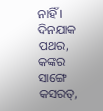ନାହିଁ । ଦିନଯାକ ପଥର, କଙ୍କର ସାଙ୍ଗେ କସରତ୍,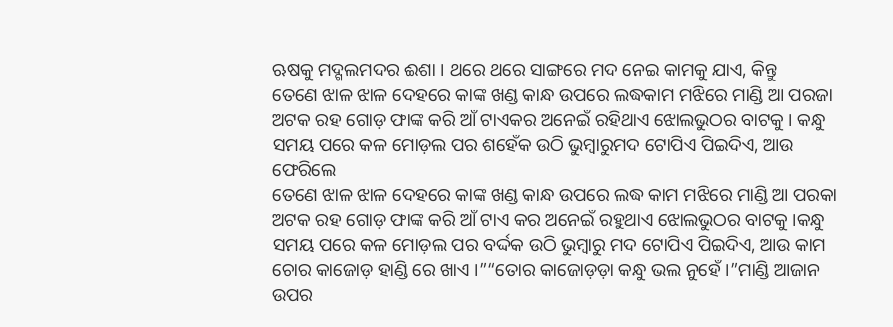ଋଷକୁ ମଦ୍ଗଲମଦର ଈଶା । ଥରେ ଥରେ ସାଙ୍ଗରେ ମଦ ନେଇ କାମକୁ ଯାଏ, କିନ୍ତୁ
ତେଣେ ଝାଳ ଝାଳ ଦେହରେ କାଙ୍କ ଖଣ୍ଡ କାନ୍ଧ ଉପରେ ଲଦ୍ଧକାମ ମଝିରେ ମାଣ୍ଡି ଆ ପରଜା ଅଟକ ରହ ଗୋଡ଼ ଫାଙ୍କ କରି ଆଁ ଟାଏକର ଅନେଇଁ ରହିଥାଏ ଝୋଲଭୁଠର ବାଟକୁ । କନ୍ଧୁ ସମୟ ପରେ କଳ ମୋଡ଼ଲ ପର ଶହେଁକ ଉଠି ଭୁମ୍ବାରୁମଦ ଟୋପିଏ ପିଇଦିଏ, ଆଉ ଫେରିଲେ
ତେଣେ ଝାଳ ଝାଳ ଦେହରେ କାଙ୍କ ଖଣ୍ଡ କାନ୍ଧ ଉପରେ ଲଦ୍ଧ କାମ ମଝିରେ ମାଣ୍ଡି ଆ ପରକା ଅଟକ ରହ ଗୋଡ଼ ଫାଙ୍କ କରି ଆଁ ଟାଏ କର ଅନେଇଁ ରହୁଥାଏ ଝୋଲଭୁଠର ବାଟକୁ ।କନ୍ଧୁ ସମୟ ପରେ କଳ ମୋଡ଼ଲ ପର ବର୍ଦ୍ଦକ ଉଠି ଭୁମ୍ବାରୁ ମଦ ଟୋପିଏ ପିଇଦିଏ, ଆଉ କାମ
ଚୋର କାଜୋଡ଼ ହାଣ୍ଡି ରେ ଖାଏ ।”“ତୋର କାଜୋଡ଼ଡ଼ା କନ୍ଧୁ ଭଲ ନୁହେଁ ।”ମାଣ୍ଡି ଆଜାନ ଉପର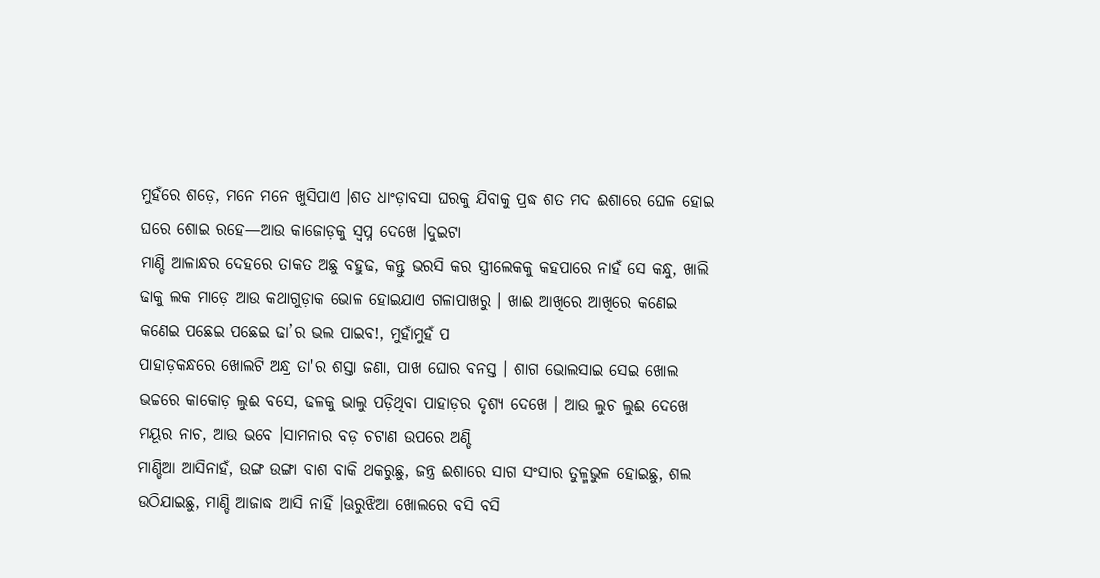ମୁହଁରେ ଶଡ଼େ, ମନେ ମନେ ଖୁସିପାଏ ।ଶତ ଧାଂଡ଼ାବସା ଘରକୁ ଯିବାକୁ ପ୍ରଦ୍ଧ ଶତ ମଦ ଈଶାରେ ଘେଳ ହୋଇ ଘରେ ଶୋଇ ରହେ—ଆଉ କାଜୋଡ଼କୁ ସ୍ବପ୍ନ ଦେଖେ ।ଦୁଇଟା
ମାଣ୍ଡି ଆଳାନ୍ଧର ଦେହରେ ତାକତ ଅଛୁ ବହୁଢ, କନ୍ତୁ ଭରସି କର ସ୍ତ୍ରୀଲେକକୁ କହପାରେ ନାହଁ ସେ କନ୍ଧୁ, ଖାଲି ଢାକୁ ଲକ ମାଡ଼େ ଆଉ କଥାଗୁଡ଼ାକ ଭୋଳ ହୋଇଯାଏ ଗଳାପାଖରୁ । ଖାଈ ଆଖିରେ ଆଖିରେ କଣେଇ କଣେଇ ପଛେଇ ପଛେଇ ଢା’ର ଭଲ ପାଇବ!, ମୁହାଁମୁହଁ ପ
ପାହାଡ଼କନ୍ଧରେ ଖୋଲଟି ଅନ୍ଧ୍ର ତା'ର ଶସ୍ତା ଜଣା, ପାଖ ଘୋର ବନସ୍ତ । ଶାଗ ଭୋଲସାଇ ସେଇ ଖୋଲ ଭଚ୍ଚରେ କାକୋଡ଼ ଲୁଈ ବସେ, ଢଳକୁ ଭାଲୁ ପଡ଼ିଥିବା ପାହାଡ଼ର ଦୃଶ୍ୟ ଦେଖେ । ଆଉ ଲୁଚ ଲୁଈ ଦେଖେ ମୟୂର ନାଚ, ଆଉ ଭବେ ।ସାମନାର ବଡ଼ ଚଟାଣ ଉପରେ ଅଣ୍ଡି
ମାଣ୍ଡିଆ ଆସିନାହଁ, ଉଙ୍ଗ ଉଙ୍ଗା ବାଶ ବାକି ଥକରୁଛୁ, ଜନ୍ତ୍ର ଈଶାରେ ସାଗ ସଂସାର ତୁଳ୍ମଭୁଳ ହୋଇଛୁ, ଶଲ ଉଠିଯାଇଛୁ, ମାଣ୍ଡି ଆଜାଦ୍ଧ ଆସି ନାହିଁ ।ଊରୁଝିଆ ଖୋଲରେ ବସି ବସି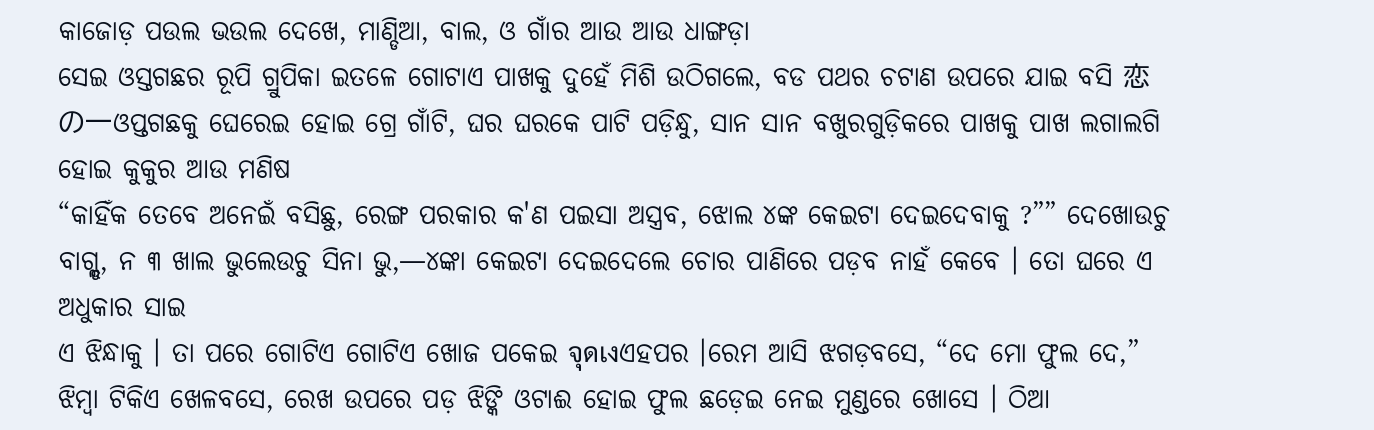କାଜୋଡ଼ ପଉଲ ଭଉଲ ଦେଖେ, ମାଣ୍ଡିଆ, ବାଲ, ଓ ଗାଁର ଆଉ ଆଉ ଧାଙ୍ଗଡ଼ା
ସେଇ ଓସ୍ତଗଛର ରୂପି ଗ୍ରୁପିକା ଇତଳେ ଗୋଟାଏ ପାଖକୁ ଦୁହେଁ ମିଶି ଉଠିଗଲେ, ବଡ ପଥର ଚଟାଣ ଉପରେ ଯାଇ ବସି 恋の一ଓପ୍ତଗଛକୁ ଘେରେଇ ହୋଇ ଗ୍ରେ ଗାଁଟି, ଘର ଘରକେ ପାଟି ପଡ଼ିନ୍ଧୁ, ସାନ ସାନ ବଖୁରଗୁଡ଼ିକରେ ପାଖକୁ ପାଖ ଲଗାଲଗି ହୋଇ କୁକୁର ଆଉ ମଣିଷ
“କାହିଁକ ତେବେ ଅନେଇଁ ବସିଛୁ, ରେଙ୍ଗ ପରକାର କ'ଣ ପଇସା ଅସ୍ତ୍ରବ, ଝୋଲ ୪ଙ୍କ କେଇଟା ଦେଇଦେବାକୁ ?”” ଦେଖୋଉଚୁ ବାଗ୍ଲ୍ଡ, ନ ୩ ଖାଲ ଭୁଲେଉଚୁ ସିନା ଭୁ,—୪ଙ୍କା କେଇଟା ଦେଇଦେଲେ ଚୋର ପାଣିରେ ପଡ଼ବ ନାହଁ କେବେ । ତୋ ଘରେ ଏ ଅଧୁକାର ସାଇ
ଏ ଝିନ୍ଧାକୁ । ତା ପରେ ଗୋଟିଏ ଗୋଟିଏ ଖୋଜ ପକେଇ จุดเงଏହପର ।ରେମ ଆସି ଝଗଡ଼ବସେ, “ଦେ ମୋ ଫୁଲ ଦେ,” ଝିମ୍ୱା ଟିକିଏ ଖେଳବସେ, ରେଖ ଉପରେ ପଡ଼ ଝିଙ୍କି ଓଟାଈ ହୋଇ ଫୁଲ ଛଡ଼େଇ ନେଇ ମୁଣ୍ଡରେ ଖୋସେ । ଠିଆ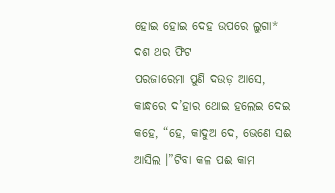ହୋଇ ହୋଇ ଦେହ ଉପରେ ଲୁଗା* ଦଶ ଥର ଫିଟ
ପରଜାରେମା ପୁଣି ଦଉଡ଼ ଆସେ, କାନ୍ଧରେ ଦ’ହାର ଥୋଇ ହଲେଇ ଦେଇ କହେ, “ହେ, କାଦୁଅ ଦେ, ଭେଣେ ସଈ ଆସିଲ ।”ଟିବା କଳ ପଈ କାମ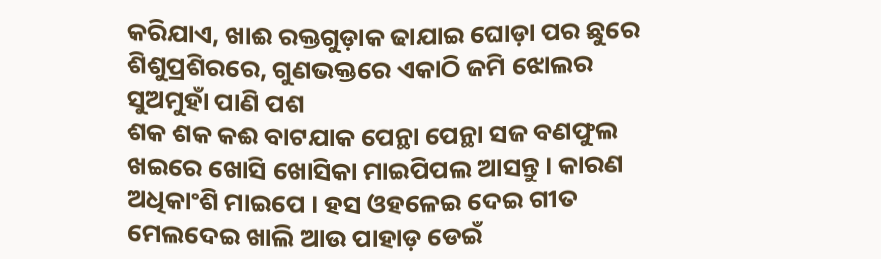କରିଯାଏ, ଖାଈ ରକ୍ତଗୁଡ଼ାକ ଢାଯାଇ ଘୋଡ଼ା ପର ଛୁରେ ଶିଶୁପ୍ରଶିରରେ, ଗୁଣଭକ୍ତରେ ଏକାଠି ଜମି ଝୋଲର ସୁଅମୁହାଁ ପାଣି ପଶ
ଶକ ଶକ କଈ ବାଟଯାକ ପେନ୍ଥା ପେନ୍ଥା ସଜ ବଣଫୁଲ ଖଇରେ ଖୋସି ଖୋସିକା ମାଇପିପଲ ଆସନ୍ତୁ । କାରଣ ଅଧିକାଂଶି ମାଇପେ । ହସ ଓହଳେଇ ଦେଇ ଗୀତ ମେଲଦେଇ ଖାଲି ଆଉ ପାହାଡ଼ ଡେଇଁ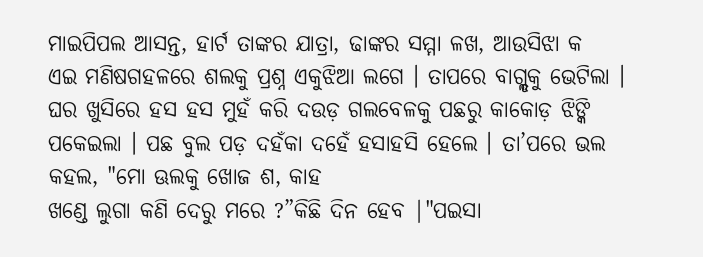ମାଇପିପଲ ଆସନ୍ତ, ହାର୍ଟ ତାଙ୍କର ଯାତ୍ରା, ଢାଙ୍କର ସମ୍ମା ଳଖ, ଆଉସିଝା କ
ଏଇ ମଣିଷଗହଳରେ ଶଲକୁ ପ୍ରଶ୍ନ ଏକୁଝିଆ ଲଗେ । ତାପରେ ବାଗ୍ଲ୍ଡକୁ ଭେଟିଲା । ଘର ଖୁସିରେ ହସ ହସ ମୁହଁ କରି ଦଉଡ଼ ଗଲବେଳକୁ ପଛରୁ କାକୋଡ଼ ଝିଙ୍କି ପକେଇଲା । ପଛ ବୁଲ ପଡ଼ ଦହଁକା ଦହେଁ ହସାହସି ହେଲେ । ତା’ପରେ ଭଲ କହଲ, "ମୋ ଊଲକୁ ଖୋଜ ଶ, କାହ
ଖଣ୍ଡେ ଲୁଗା କଣି ଦେରୁ ମରେ ?”କିଛି ଦିନ ହେବ |"ପଇସା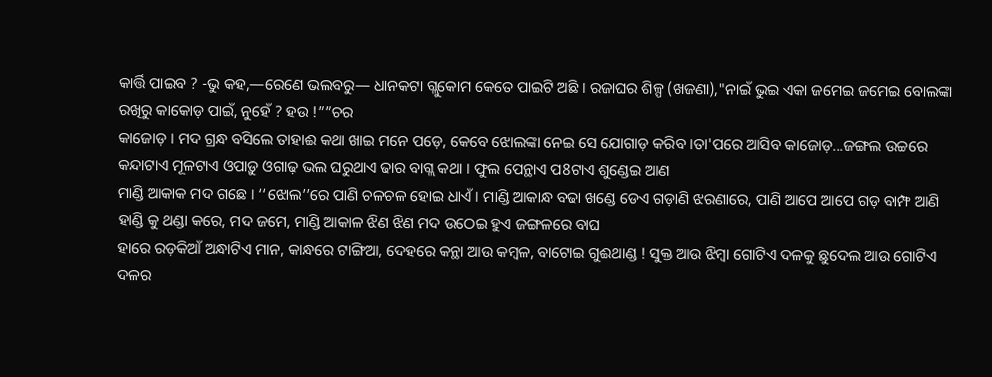କାର୍ତ୍ତି ପାଇବ ? -ଭୁ କହ,—ରେଣେ ଭଲବରୁ— ଧାନକଟା ଗ୍ଲୁକୋମ କେତେ ପାଇଟି ଅଛି । ରଜାଘର ଶିଳ୍ପ (ଖଜଣା),"ନାଇଁ ଭୁଇ ଏକା ଜମେଇ ଜମେଇ ବୋଲଙ୍କା ରଖିରୁ କାକୋଡ଼ ପାଇଁ, ନୁହେଁ ? ହଉ !””ଚର
କାଜୋଡ଼ । ମଦ ଗ୍ରନ୍ଧ ବସିଲେ ତାହାଈ କଥା ଖାଇ ମନେ ପଡ଼େ, କେବେ ଝୋଲଙ୍କା ନେଇ ସେ ଯୋଗାଡ଼ କରିବ ।ତା'ପରେ ଆସିବ କାଜୋଡ଼...ଜଙ୍ଗଲ ଉଚ୍ଚରେ କନ୍ଦାଟାଏ ମୂଳଟାଏ ଓପାଡ଼ୁ ଓଗାଢ଼ ଭଲ ଘରୁଥାଏ ଢାର ବାଗ୍ଲ କଥା । ଫୁଲ ପେନ୍ଥାଏ ପ8ଟାଏ ଶୁଣ୍ଡେଇ ଆଣ
ମାଣ୍ଡି ଆକାକ ମଦ ଗଛେ । ‘‘ଝୋଲ’’ରେ ପାଣି ଚଳଚଳ ହୋଇ ଧାଏଁ । ମାଣ୍ଡି ଆକାନ୍ଧ ବଢା ଖଣ୍ଡେ ଡେଏ ଗଡ଼ାଣି ଝରଣାରେ, ପାଣି ଆପେ ଆପେ ଗଡ଼ ବାମ୍ଫ ଆଣି ହାଣ୍ଡି କୁ ଥଣ୍ଡା କରେ, ମଦ ଜମେ, ମାଣ୍ଡି ଆକାଳ ଝିଣ ଝିଣ ମଦ ଉଠେଇ ହୁଏ ଜଙ୍ଗଳରେ ବାଘ
ହାରେ ରଡ଼କିଆଁ ଅନ୍ଧାଟିଏ ମାନ, କାନ୍ଧରେ ଟାଙ୍ଗିଆ, ଦେହରେ କନ୍ଥା ଆଉ କମ୍ବଳ, ବାଟୋଇ ଗୁଈଥାଣ୍ଡ ! ସୁକ୍ତ ଆଉ ଝିମ୍ବା ଗୋଟିଏ ଦଳକୁ ଛୁଦେଲ ଆଉ ଗୋଟିଏ ଦଳର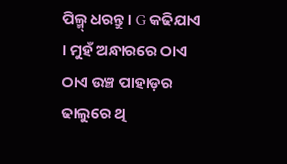ପିଲ୍ମ୍ ଧରନ୍ତୁ । G କଢିଯାଏ । ମୁହଁ ଅନ୍ଧାରରେ ଠାଏ ଠାଏ ଉଞ୍ଚ ପାହାଡ଼ର ଢାଲୁରେ ଥି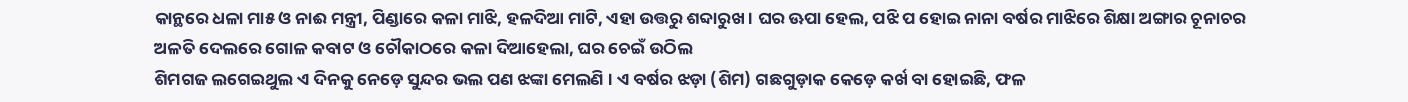କାନ୍ଥରେ ଧଳା ମା୫ ଓ ନାଈ ମନ୍ତ୍ରୀ, ପିଣ୍ଡାରେ କଳା ମାଝି, ହଳଦିଆ ମାଟି, ଏହା ଉତ୍ତରୁ ଶବ୍ଦାରୁଖ । ଘର ଊପା ହେଲ, ପଝି ପ ହୋଇ ନାନା ବର୍ଷର ମାଝିରେ ଶିକ୍ଷା ଅଙ୍ଗାର ଚୂନାଚର ଅଳତି ଦେଲରେ ଗୋଳ କବାଟ ଓ ଚୌକାଠରେ କଳା ଦିଆହେଲା, ଘର ଚେଇଁ ଉଠିଲ
ଶିମଗଜ ଲଗେଇଥୁଲ ଏ ଦିନକୁ ନେଡ଼େ ସୁନ୍ଦର ଭଲ ପଣ ଝଙ୍କା ମେଲଣି । ଏ ବର୍ଷର ଝଡ଼ା (ଶିମ) ଗଛଗୁଡ଼ାକ କେଡ଼େ କର୍ଖ ବା ହୋଇଛି, ଫଳ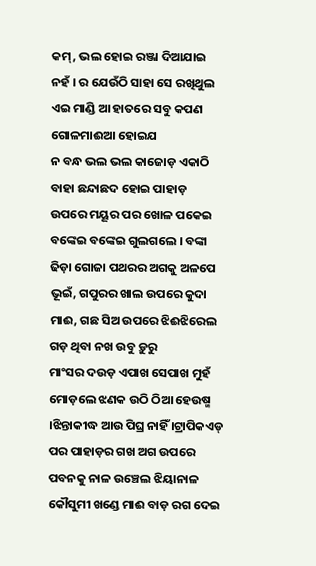କମ୍, ଭଲ ହୋଇ ରଞ୍ଜା ଦିଆଯାଇ ନହଁ । ର ଯେଉଁଠି ସାହା ସେ ରଖିଥୁଲ ଏଇ ମାଣ୍ଡି ଆ ହାତରେ ସବୁ କପଣ ଗୋଳମାଈଆ ହୋଇଯ
ନ ବନ୍ଧ ଭଲ ଭଲ କାଜୋଡ଼ ଏକାଠି ବାହା ଛନ୍ଦାଛଦ ହୋଇ ପାହାଡ଼ ଉପରେ ମୟୂର ପର ଖୋଳ ପକେଇ ବଙ୍କେଇ ବଙ୍କେଇ ଗୁଲଗଲେ । ବଙ୍କା ଢିଡ଼ା ଗୋଜା ପଥରର ଅଗକୁ ଅଳପେ ଭୂଇଁ, ଗପୁରର ଖାଲ ଉପରେ କୁଦା ମାଈ, ଗଛ ସିଅ ଉପରେ ଝିଈଝିରେଲ ଗଡ଼ ଥିବା ନଖ ଉବୁ ଡ଼ୁରୁ
ମାଂସର ଦଉଡ଼ ଏପାଖ ସେପାଖ ମୁହଁ ମୋଡ଼ଲେ ଝଣକ ଉଠି ଠିଆ ହେଉଷ୍ମ ।ଝିନ୍ତାକୀଦ୍ଧ ଆଉ ପିଘ୍ର ନାହିଁ ।ଟ୍ରାପିକଏଡ୍ ପର ପାହାଡ଼ର ଗଖ ଅଗ ଉପରେ ପବନକୁ ନାଳ ଉଞ୍ଚେଲ ଝିୟାନାଳ କୌସୁମୀ ଖଣ୍ଡେ ମାଈ ବାଡ଼ ରଗ ଦେଇ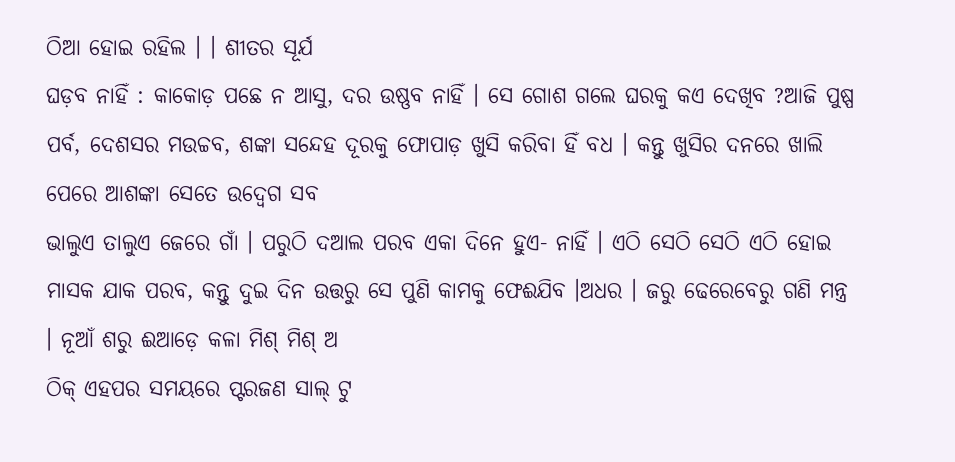ଠିଆ ହୋଇ ରହିଲ । । ଶୀତର ସୂର୍ଯ
ଘଡ଼ବ ନାହିଁ : କାକୋଡ଼ ପଛେ ନ ଆସୁ, ଦର ଉଷ୍ଣବ ନାହିଁ । ସେ ଗୋଶ ଗଲେ ଘରକୁ କଏ ଦେଖିବ ?ଆଜି ପୁଷ୍ପ ପର୍ବ, ଦେଶସର ମଉଚ୍ଚବ, ଶଙ୍କା ସନ୍ଦେହ ଦୂରକୁ ଫୋପାଡ଼ ଖୁସି କରିବା ହିଁ ବଧ । କନ୍ତୁ ଖୁସିର ଦନରେ ଖାଲି ପେରେ ଆଶଙ୍କା ସେତେ ଉଦ୍ବେଗ ସବ
ଭାଲୁଏ ତାଲୁଏ ଜେରେ ଗାଁ । ପରୁଠି ଦଆଲ ପରବ ଏକା ଦିନେ ହୁଏ- ନାହିଁ । ଏଠି ସେଠି ସେଠି ଏଠି ହୋଇ ମାସକ ଯାକ ପରବ, କନ୍ତୁ ଦୁଇ ଦିନ ଉତ୍ତରୁ ସେ ପୁଣି କାମକୁ ଫେଈଯିବ ।ଅଧର । ଜରୁ ଢେରେବେରୁ ଗଣି ମନ୍ତ୍ର । ନୂଆଁ ଶରୁ ଈଆଡ଼େ କଳା ମିଶ୍ ମିଶ୍ ଅ
ଠିକ୍ ଏହପର ସମୟରେ ପ୍ଟରଜଣ ସାଲ୍ ଟୁ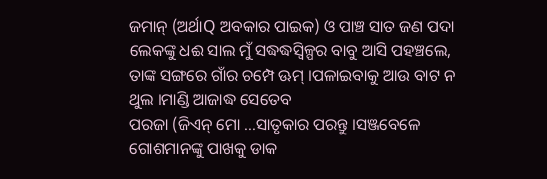ଜମାନ୍ (ଅର୍ଥାQ ଅବକାର ପାଇକ) ଓ ପାଞ୍ଚ ସାତ ଜଣ ପଦା ଲେକଙ୍କୁ ଧଈ ସାଲ ମୁଁ ସଦ୍ଧଦ୍ଧସ୍ଵିଳ୍ପର ବାବୁ ଆସି ପହଞ୍ଚଲେ, ତାଙ୍କ ସଙ୍ଗରେ ଗାଁର ଚମ୍ପେ ଊମ୍ ।ପଳାଇବାକୁ ଆଉ ବାଟ ନ ଥୁଲ ।ମାଣ୍ଡି ଆଜାଦ୍ଧ ସେତେବ
ପରଜା (ଜିଏନ୍ ମୋ ...ସାତୃକାର ପରନ୍ତୁ ।ସଞ୍ଜବେଳେ ଗୋଶମାନଙ୍କୁ ପାଖକୁ ଡାକ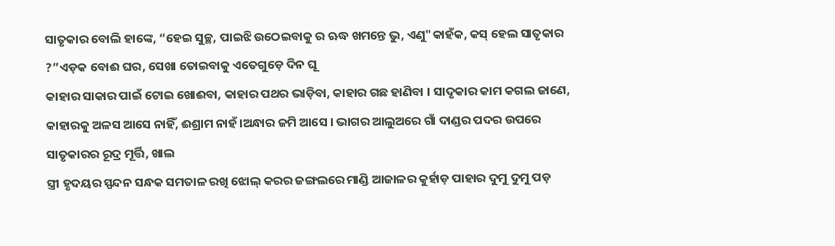ସାତୃକାର ବୋଲି ହାଙ୍କେ, “ହେଇ ସୁଚ୍ଛ, ପାଇଝି ଉଠେଇବାକୁ ର ଋଦ୍ଧ ଖମନ୍ତେ ଭୁ, ଏଣୁ"କାହଁକ, କସ୍ ହେଲ ସାତୃକାର ?”ଏଡ଼କ ବୋଈ ଘର, ସେଖା ତୋଇବାକୁ ଏତେଗୁଡ଼େ ଦିନ ଘୂ
କାହାର ସାକାର ପାଇଁ ଟୋଇ ଖୋଈବା, କାହାର ପଥର ଭାଡ଼ିବା, କାହାର ଗଛ ହାଣିବା । ସାଦୃକାର କାମ କଗଲ ଜାଣେ, କାହାରକୁ ଅଳସ ଆସେ ନାହିଁ, ଈଶ୍ରାମ ନାହଁ ।ଅନ୍ଧାର ଜମି ଆସେ । ଭାଗର ଆଲୁଅରେ ଗାଁ ଦାଣ୍ଡର ପଦର ଉପରେ ସାତୃକାରର ରୂଦ୍ର ମୂର୍ତ୍ତି, ଖାଲ
ସ୍ତ୍ରୀ ହୃଦୟର ସ୍ପନ୍ଦନ ସନ୍ଧକ ସମତାଳ ରଖି ଝୋଲ୍ କରର ଜଙ୍ଗଲରେ ମାଣ୍ଡି ଆଜାଳର କୁର୍ହାଡ଼ ପାହାର ଦୁମୁ ଦୁମୁ ପଡ଼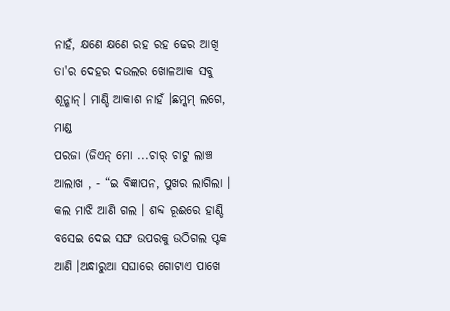ନାହଁ, କ୍ଷଣେ କ୍ଷଣେ ରହ ରହ ଢେର ଆଖି ତା'ର ଦେହର ଦଉଲର ଖୋଳଆକ ସବୁ ଶୂନ୍ଶାନ୍। ମାଣ୍ଡି ଆକାଶ ନାହଁ ।ଛମ୍କମ୍ ଲଗେ, ମାଣ୍ଡ
ପରଜା (ଜିଏନ୍ ମୋ ...ଚାର୍ ଚାଟୁ ଲାଞ୍ଚ ଆଲାଖ , - “ଇ ବିଜ୍ଞାପନ, ପୁଖର ଲାଗିଲା । କଲ ମାଝି ଆଣି ଗଲ । ଶବ୍ଦ ରୂଈରେ ହାଣ୍ଡି ବସେଇ ଦେଇ ସଙ୍ଘ ଉପରକୁ ଉଠିଗଲ ପ୍ଟକ ଆଣି ।ଅନ୍ଧାରୁଆ ସଘାରେ ଗୋଟାଏ ପାଖେ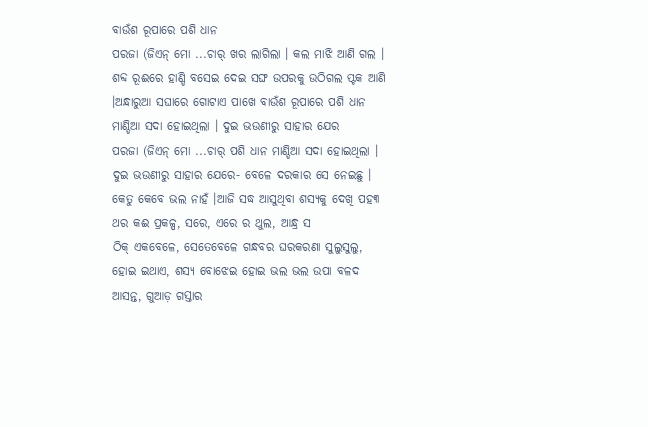ବାଉଁଶ ରୂପାରେ ପଶି ଧାନ
ପରଜା (ଜିଏନ୍ ମୋ ...ଚାର୍ ଖର ଲାଗିଲା । କଲ ମାଝି ଆଣି ଗଲ । ଶବ୍ଦ ରୂଈରେ ହାଣ୍ଡି ବସେଇ ଦେଇ ସଙ୍ଘ ଉପରକୁ ଉଠିଗଲ ପ୍ଟକ ଆଣି ।ଅନ୍ଧାରୁଆ ସଘାରେ ଗୋଟାଏ ପାଖେ ବାଉଁଶ ରୂପାରେ ପଶି ଧାନ ମାଣ୍ଡିଆ ସଦା ହୋଇଥିଲା । ଦୁଇ ଭଉଣୀରୁ ସାହାର ଯେର
ପରଜା (ଜିଏନ୍ ମୋ ...ଚାର୍ ପଶି ଧାନ ମାଣ୍ଡିଆ ସଦା ହୋଇଥିଲା । ଦୁଇ ଭଉଣୀରୁ ସାହାର ଯେରେ- ବେଳେ ଦରକାର ସେ ନେଇଛୁ । କେତୁ କେବେ ଭଲ ନାହଁ ।ଆଜି ସଦ୍ଧ ଆସୁଥିବା ଶସ୍ୟକୁ ଦେଖି ପହ୩ ଥର କଈ ପ୍ରକଳ୍ପ, ସରେ, ଏରେ ର ଥୁଲ, ଆନ୍ଧ୍ର ସ
ଠିକ୍ ଏକବେଳେ, ସେତେବେଳେ ଗନ୍ଧବର ଘରକରଣା ସୁଲୁସୁଲୁ, ହୋଇ ଇଥାଏ, ଶସ୍ୟ ବୋଝେଇ ହୋଇ ଭଲ ଭଲ ଉପା ବଳଦ ଆସନ୍ତ, ଗୁଆଡ଼ ଗସ୍ତାର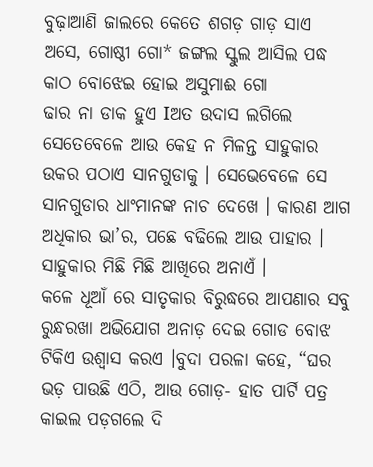ବୁଢ଼ାଆଣି ଜାଲରେ କେତେ ଶଗଡ଼ ଗାଡ଼ ସାଏ ଅସେ, ଗୋଷ୍ଠୀ ଗୋ* ଜଙ୍ଗଲ ସ୍କୁଲ ଆସିଲ ପଦ୍ଧ କାଠ ବୋଝେଇ ହୋଇ ଅସୁମାଈ ଗୋ
ଢାର ନା ଡାକ ହୁଏ Iଅତ ଉଦାସ ଲଗିଲେ ସେତେବେଳେ ଆଉ କେହ ନ ମିଳନ୍ତ ସାହୁକାର ଉକର ପଠାଏ ସାନଗୁଡାକୁ । ସେଭେବେଳେ ସେ ସାନଗୁଡାର ଧାଂମାନଙ୍କ ନାଚ ଦେଖେ । କାରଣ ଆଗ ଅଧିକାର ଭା’ର, ପଛେ ବଢିଲେ ଆଉ ପାହାର । ସାହୁକାର ମିଛି ମିଛି ଆଖିରେ ଅନାଏଁ ।
କଳେ ଧୂଆଁ ରେ ସାତୃକାର ବିରୁଦ୍ଧରେ ଆପଣାର ସବୁ ରୁନ୍ଧରଖା ଅଭିଯୋଗ ଅନାଡ଼ ଦେଇ ଗୋଡ ବୋଝ ଟିକିଏ ଉଶ୍ବାସ କରଏ ।ବୁଦା ପରଳା କହେ, “ଘର ଭଡ଼ ପାଉଛି ଏଠି, ଆଉ ଗୋଡ଼- ହାତ ପାର୍ଟି ପତ୍ର କାଇଲ ପଡ଼ଗଲେ ଦି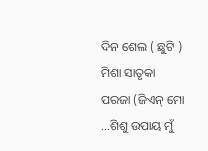ଦିନ ଶେଲ ( ଛୁଟି ) ମିଶା ସାତୃକା
ପରଜା (ଜିଏନ୍ ମୋ ...ଶିଶୁ ଉପାୟ ମୁଁ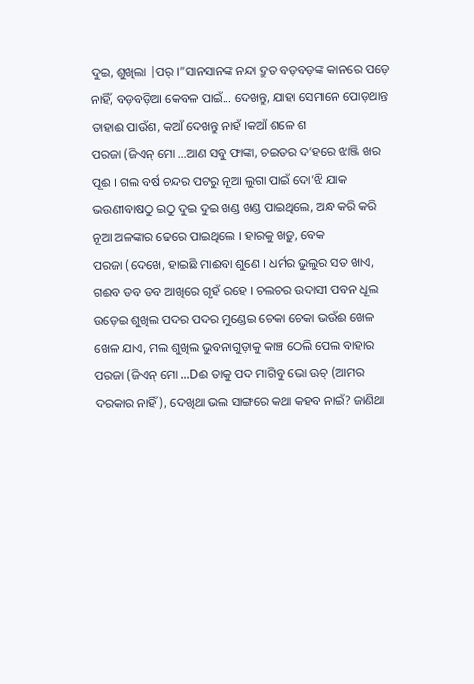ଦୁଇ, ଶୁଖିଲା |ପର୍ ।”ସାନସାନଙ୍କ ନନ୍ଦା ଦ୍ରୁତ ବଡ଼ବଡ଼ଙ୍କ କାନରେ ପଡ଼େ ନାହିଁ, ବଡ଼ବଡ଼ିଆ କେବଳ ପାଇଁ... ଦେଖନ୍ତୁ, ଯାହା ସେମାନେ ପୋଡ଼ଥାନ୍ତ ତାହାଈ ପାଉଁଶ, କଆଁ ଦେଖନ୍ତୁ ନାହଁ ।କଆଁ ଶଳେ ଶ
ପରଜା (ଜିଏନ୍ ମୋ ...ଆଣ ସବୁ ଫାଙ୍କା, ଚଇତର ଦ’ହରେ ଝାଞ୍ଜି ଖର ପୂଈ । ଗଲ ବର୍ଷ ଚନ୍ଦର ପଟରୁ ନୂଆ ଲୁଗା ପାଇଁ ଦୋ’ଝି ଯାକ ଭଉଣୀବାଷଠୁ ଇଠୁ ଦୁଇ ଦୁଇ ଖଣ୍ଡ ଖଣ୍ଡ ପାଇଥିଲେ, ଅନ୍ଧ କରି କରି ନୂଆ ଅଳଙ୍କାର ଢେରେ ପାଇଥିଲେ । ହାରକୁ ଖଡ଼ୁ, ବେକ
ପରଜା (ଦେଖେ, ହାଇଛି ମାଈବା ଶୁଣେ । ଧର୍ମର ଭୁଲୁର ସତ ଖାଏ, ଗଈବ ଡବ ଡବ ଆଖିରେ ଗୃହଁ ରହେ । ଚଲଚର ଉଦାସୀ ପବନ ଧୂଲ ଉଡ଼େଇ ଶୁଖିଲ ପଦର ପଦର ମୁଣ୍ଡେଇ ଚେକା ଚେକା ଭଉଁଈ ଖେଳ ଖେଳ ଯାଏ, ମଲ ଶୁଖିଲ ଭୁବନାଗୁଡ଼ାକୁ କାଞ୍ଚ ଠେଲି ପେଲ ବାହାର
ପରଜା (ଜିଏନ୍ ମୋ ...Dଈ ତାକୁ ପଦ ମାଗିବୁ ଭୋ ଊଚ୍ (ଆମର ଦରକାର ନାହିଁ), ଦେଖିଥା ଭଲ ସାଙ୍ଗରେ କଥା କହବ ନାଇଁ? ଜାଣିଥା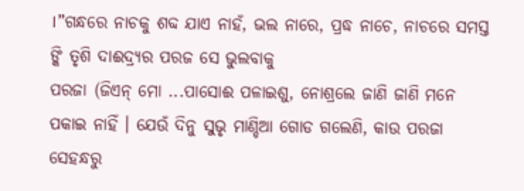।”ଗନ୍ଧରେ ନାଚକୁ ଶବ୍ଦ ଯାଏ ନାହଁ, ଭଲ ନାରେ, ପ୍ରଦ୍ଧ ନାଚେ, ନାଚରେ ସମସ୍ତ ଙ୍କି ତୃଶି ଦାଈଦ୍ର୍ୟର ପରଜ ସେ ଭୁଲବାକୁ
ପରଜା (ଜିଏନ୍ ମୋ ...ପାସୋଈ ପଳାଇଶୁ, ନୋଶ୍ରଲେ ଜାଣି ଜାଣି ମନେ ପକାଇ ନାହିଁ । ଯେଉଁ ଦିନୁ ସୁଭୃ ମାଣ୍ଡିଆ ଗୋଡ ଗଲେଣି, କାଉ ପରଜା ସେହନ୍ଧରୁ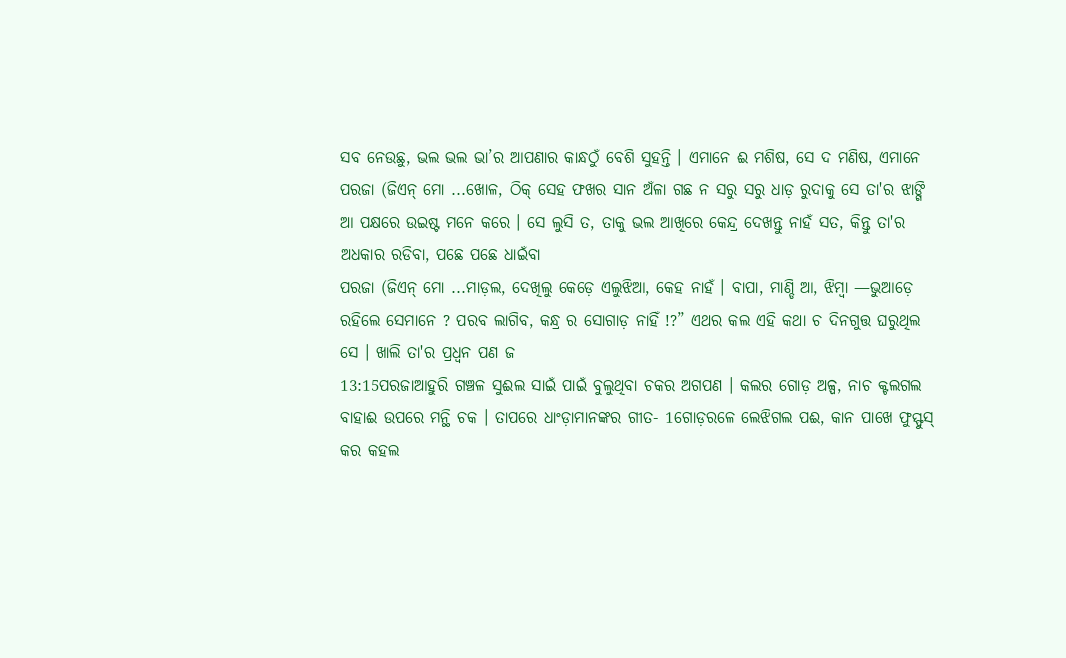ସବ ନେଉଛୁ, ଭଲ ଭଲ ଭା’ର ଆପଣାର କାନ୍ଧଠୁଁ ବେଶି ସୁହନ୍ତି । ଏମାନେ ଈ ମଶିଷ, ସେ ଦ ମଣିଷ, ଏମାନେ
ପରଜା (ଜିଏନ୍ ମୋ ...ଖୋଳ, ଠିକ୍ ସେହ ଫଖର ସାନ ଅଁଳା ଗଛ ନ ସରୁ ସରୁ ଧାଡ଼ ରୁଦାକୁ ସେ ତା'ର ଝାଙ୍ଗି ଆ ପକ୍ଷରେ ଉଇଷ୍ଟ ମନେ କରେ । ସେ ଲୁସି ତ, ତାକୁ ଭଲ ଆଖିରେ କେନ୍ଦ୍ର ଦେଖନ୍ତୁ ନାହଁ ସତ, କିନ୍ତୁ ତା'ର ଅଧକାର ରଡିବା, ପଛେ ପଛେ ଧାଇଁବା
ପରଜା (ଜିଏନ୍ ମୋ ...ମାଡ଼ଲ, ଦେଖିଲୁ କେଡ଼େ ଏଲୁଝିଆ, କେହ ନାହଁ । ବାପା, ମାଣ୍ଡି ଆ, ଝିମ୍ବା —ଭୁଆଡ଼େ ରହିଲେ ସେମାନେ ? ପରବ ଲାଗିବ, କନ୍ଧ୍ର ର ସୋଗାଡ଼ ନାହିଁ !?” ଏଥର କଲ ଏହି କଥା ଚ ଦିନଗୁତ୍ତ ଘରୁଥିଲ ସେ । ଖାଲି ତା'ର ପ୍ରଧ୍ବନ ପଣ ଜ
13:15ପରଜାଆହୁରି ଗଞ୍ଚଳ ସୁଈଲ ସାଇଁ ପାଇଁ ବୁଲୁଥିବା ଚକର ଅଗପଣ । କଲର ଗୋଡ଼ ଅଳ୍ପ, ନାଚ କ୍ଟଲଗଲ ବାହାଈ ଉପରେ ମନ୍ଥି ଚକ । ତାପରେ ଧାଂଡ଼ାମାନଙ୍କର ଗୀତ- 1ଗୋଡ଼ରଳେ ଲେଝିଗଲ ପଈ, କାନ ପାଖେ ଫୁସ୍ଫୁସ୍ କର କହଲ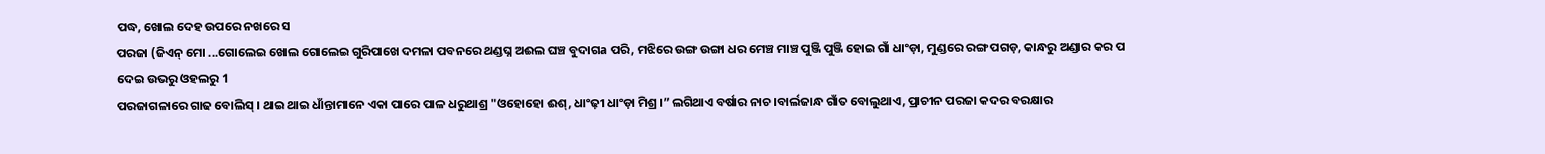ପଦ୍ଧ, ଖୋଲ ଦେହ ଉପରେ ନଖରେ ସ
ପରଜା (ଜିଏନ୍ ମୋ ...ଗୋଲେଇ ଖୋଲ ଗୋଲେଇ ଗୁରିପାଖେ ଦମଳା ପବନରେ ଥଣ୍ଡଘ୍ନ ଅଈଲ ଘଞ୍ଚ ବୁଦାଗa ପରି, ମଝିରେ ଉଙ୍ଗ ଉଙ୍ଗା ଧର ମେଞ୍ଚ ମାଞ୍ଚ ପୁଞ୍ଜି ପୁଞ୍ଜି ହୋଇ ଗାଁ ଧାଂଡ଼ା, ମୁଣ୍ଡରେ ରଙ୍ଗ ପଗଡ଼, କାନ୍ଧରୁ ଅଣ୍ଡାର କର ପ ଦେଇ ଉଭରୁ ଓହଲରୁ 1
ପରଜାଗଳାରେ ଗାଢ ବୋଲିସ୍ । ଥାଇ ଥାଇ ଧାଁନ୍ତାମାନେ ଏକା ପାରେ ପାଳ ଧରୁଥାଶ୍ର "ଓହୋହୋ ଈଶ୍, ଧାଂଢ଼ୀ ଧାଂଡ଼ା ମିଶ୍ର ।” ଲଗିଥାଏ ବର୍ଷାର ନାଚ ।ବାର୍ଲଜାନ୍ଧ ଗାଁତ ବୋଲୁଥାଏ, ପ୍ରାଚୀନ ପରଜା କଦର ବରକ୍ଷାର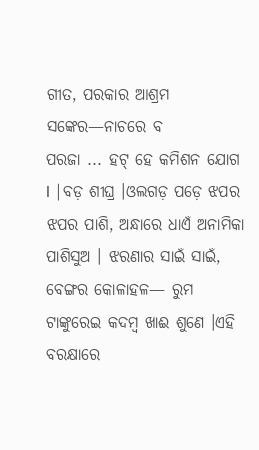ଗୀତ, ପରକାର ଆଶ୍ରମ ସଙ୍କେର—ନାଚରେ ବ
ପରଜା ... ହଟ୍ ହେ କମିଶନ ଯୋଗ I |ବଡ଼ ଶୀଘ୍ର ।ଓଲଗଡ଼ ପଡ଼େ ଝପର ଝପର ପାଶି, ଅନ୍ଧାରେ ଧାଏଁ ଅନାମିକା ପାଶିସୁଅ । ଝରଣାର ସାଇଁ ସାଇଁ, ବେଙ୍ଗର କୋଳାହଳ— ରୁମ ଟାଙ୍କୁରେଇ କଦମ୍ବ ଖାଈ ଶୁଣେ ।ଏହି ବରକ୍ଷାରେ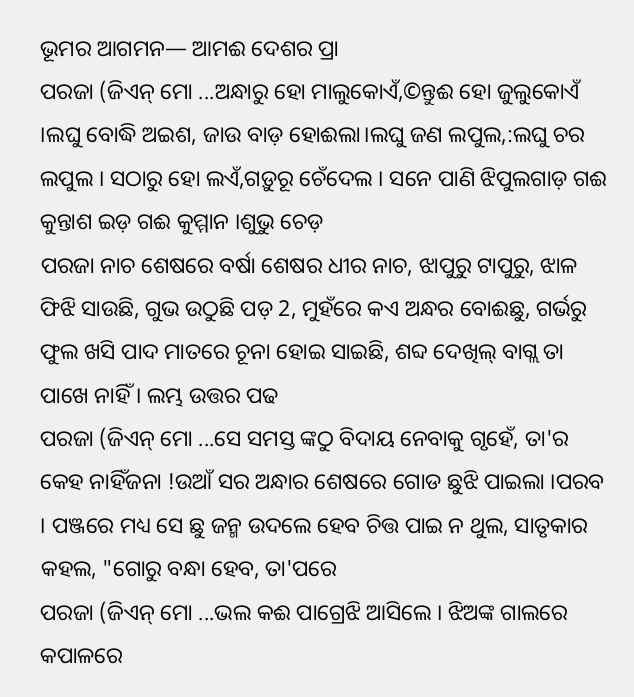ଭୂମର ଆଗମନ— ଆମଈ ଦେଶର ପ୍ରା
ପରଜା (ଜିଏନ୍ ମୋ ...ଅନ୍ଧାରୁ ହୋ ମାଲୁକୋଏଁ,©ନ୍ତୁଈ ହୋ ଜୁଲୁକୋଏଁ ।ଲଘୁ ବୋଦ୍ଧି ଅଇଶ, ଜାଉ ବାଡ଼ ହୋଈଲା।ଲଘୁ ଜଣ ଲପୁଲ,:ଲଘୁ ଚର ଲପୁଲ । ସଠାରୁ ହୋ ଲଏଁ,ଗଡ଼ୁରୂ ଚେଁଦେଲ । ସନେ ପାଣି ଝିପୁଲଗାଡ଼ ଗଈ କୁନ୍ତାଶ ଇଡ଼ ଗଈ କୁମ୍ମାନ ।ଶୁଭୁ ଚେଡ଼
ପରଜା ନାଚ ଶେଷରେ ବର୍ଷା ଶେଷର ଧୀର ନାଚ, ଝାପୁରୁ ଟାପୁରୁ, ଝାଳ ଫିଝି ସାଉଛି, ଗୁଭ ଉଠୁଛି ପଡ଼ 2, ମୁହଁରେ କଏ ଅନ୍ଧର ବୋଈଛୁ, ଗର୍ଭରୁ ଫୁଲ ଖସି ପାଦ ମାତରେ ଚୂନା ହୋଇ ସାଇଛି, ଶବ୍ଦ ଦେଖିଲ୍ ବାଗ୍ଲ ତା ପାଖେ ନାହିଁ । ଲମ୍ଭ ଉତ୍ତର ପଢ
ପରଜା (ଜିଏନ୍ ମୋ ...ସେ ସମସ୍ତ ଙ୍କଠୁ ବିଦାୟ ନେବାକୁ ଗୃହେଁ, ତା'ର କେହ ନାହିଁଜନା !ଉଆଁ ସର ଅନ୍ଧାର ଶେଷରେ ଗୋଡ ଛୁଝି ପାଇଲା ।ପରବ । ପଞ୍ଜରେ ମଧ୍ୟ ସେ ଛୁ ଜନ୍ମ ଉଦଲେ ହେବ ଚିତ୍ତ ପାଇ ନ ଥୁଲ, ସାତୃକାର କହଲ, "ଗୋରୁ ବନ୍ଧା ହେବ, ତା'ପରେ
ପରଜା (ଜିଏନ୍ ମୋ ...ଭଲ କଈ ପାଗ୍ରେଝି ଆସିଲେ । ଝିଅଙ୍କ ଗାଲରେ କପାଳରେ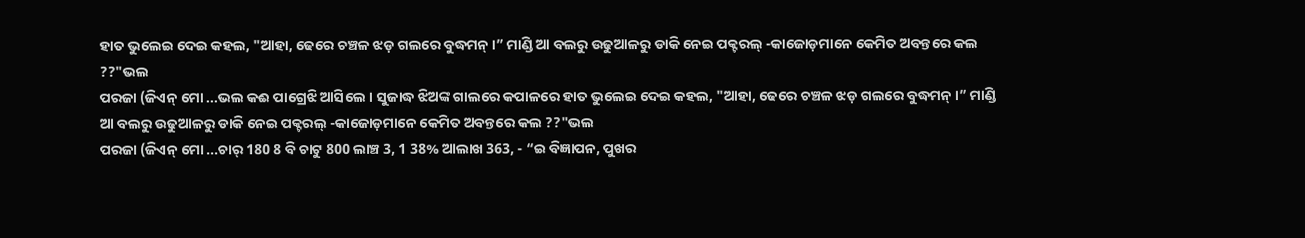ହାତ ଭୁଲେଇ ଦେଇ କହଲ, "ଆହା, ଢେରେ ଚଞ୍ଚଳ ଝଡ଼ ଗଲରେ ବୁଦ୍ଧମନ୍ ।” ମାଣ୍ଡି ଆ ବଲରୁ ଉଢୁଆଳରୁ ଡାକି ନେଇ ପକ୍ଟରଲ୍ -କାଜୋଡ଼ମାନେ କେମିତ ଅବନ୍ତରେ କଲ ??"ଭଲ
ପରଜା (ଜିଏନ୍ ମୋ ...ଭଲ କଈ ପାଗ୍ରେଝି ଆସିଲେ । ସୁଜାଦ୍ଧ ଝିଅଙ୍କ ଗାଲରେ କପାଳରେ ହାତ ଭୁଲେଇ ଦେଇ କହଲ, "ଆହା, ଢେରେ ଚଞ୍ଚଳ ଝଡ଼ ଗଲରେ ବୁଦ୍ଧମନ୍ ।” ମାଣ୍ଡି ଆ ବଲରୁ ଉଢୁଆଳରୁ ଡାକି ନେଇ ପକ୍ଟରଲ୍ -କାଜୋଡ଼ମାନେ କେମିତ ଅବନ୍ତରେ କଲ ??"ଭଲ
ପରଜା (ଜିଏନ୍ ମୋ ...ଚାର୍ 180 8 ବି ଚାଟୁ 800 ଲାଞ୍ଚ 3, 1 38% ଆଲାଖ 363, - “ଇ ବିଜ୍ଞାପନ, ପୁଖର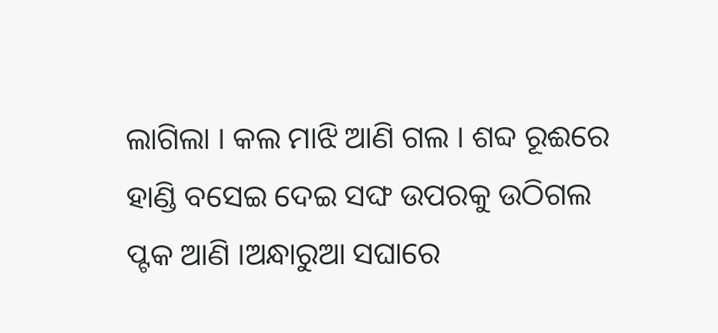ଲାଗିଲା । କଲ ମାଝି ଆଣି ଗଲ । ଶବ୍ଦ ରୂଈରେ ହାଣ୍ଡି ବସେଇ ଦେଇ ସଙ୍ଘ ଉପରକୁ ଉଠିଗଲ ପ୍ଟକ ଆଣି ।ଅନ୍ଧାରୁଆ ସଘାରେ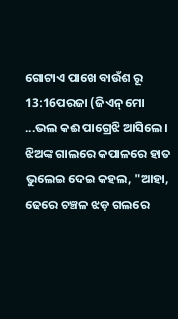ଗୋଟାଏ ପାଖେ ବାଉଁଶ ରୂ
13:16ପରଜା (ଜିଏନ୍ ମୋ ...ଭଲ କଈ ପାଗ୍ରେଝି ଆସିଲେ । ଝିଅଙ୍କ ଗାଲରେ କପାଳରେ ହାତ ଭୁଲେଇ ଦେଇ କହଲ, "ଆହା, ଢେରେ ଚଞ୍ଚଳ ଝଡ଼ ଗଲରେ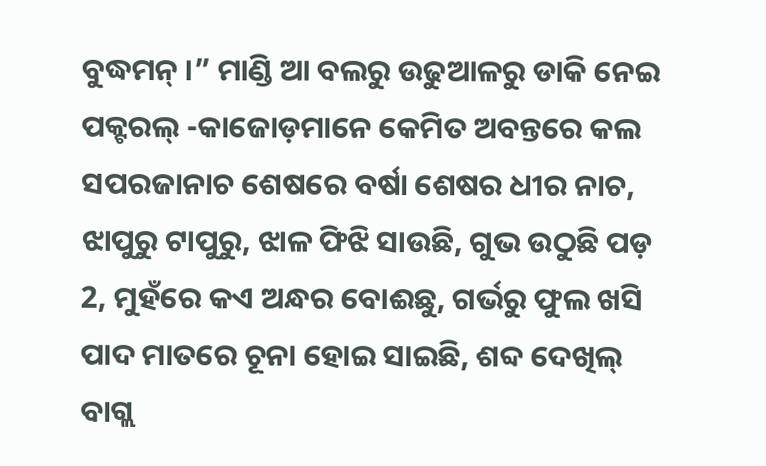ବୁଦ୍ଧମନ୍ ।” ମାଣ୍ଡି ଆ ବଲରୁ ଉଢୁଆଳରୁ ଡାକି ନେଇ ପକ୍ଟରଲ୍ -କାଜୋଡ଼ମାନେ କେମିତ ଅବନ୍ତରେ କଲ
ସପରଜାନାଚ ଶେଷରେ ବର୍ଷା ଶେଷର ଧୀର ନାଚ, ଝାପୁରୁ ଟାପୁରୁ, ଝାଳ ଫିଝି ସାଉଛି, ଗୁଭ ଉଠୁଛି ପଡ଼ 2, ମୁହଁରେ କଏ ଅନ୍ଧର ବୋଈଛୁ, ଗର୍ଭରୁ ଫୁଲ ଖସି ପାଦ ମାତରେ ଚୂନା ହୋଇ ସାଇଛି, ଶବ୍ଦ ଦେଖିଲ୍ ବାଗ୍ଲ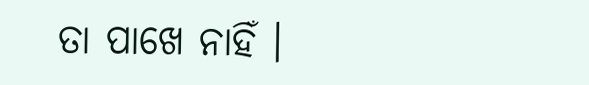ତା ପାଖେ ନାହିଁ ।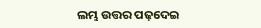ଲମ୍ଭ ଉତ୍ତର ପଢ଼ଦେଇ